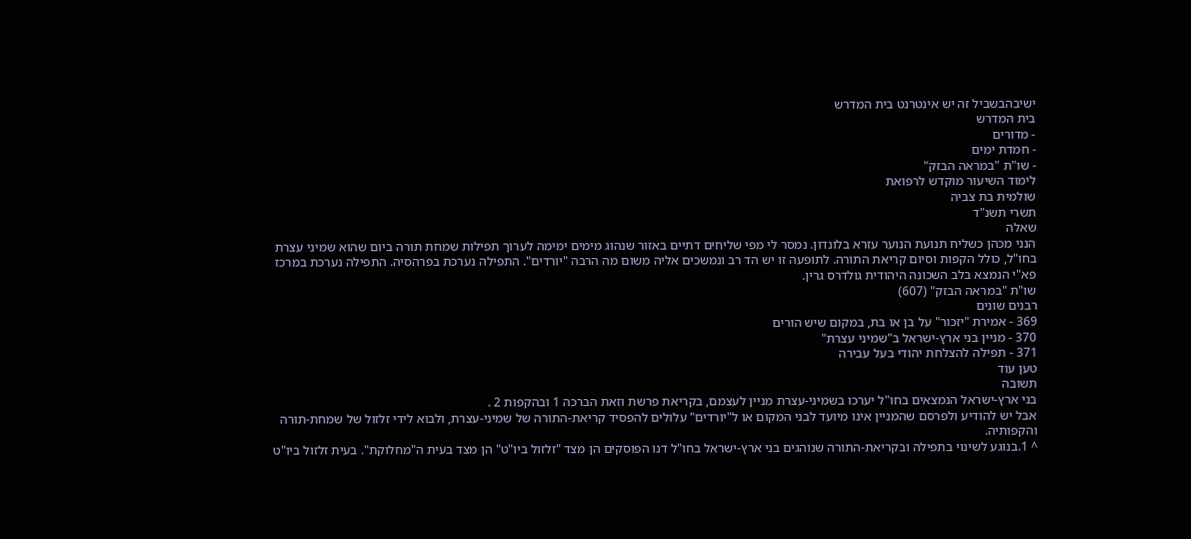ישיבהבשביל זה יש אינטרנט בית המדרש
בית המדרש
- מדורים
- חמדת ימים
- שו"ת "במראה הבזק"
לימוד השיעור מוקדש לרפואת
שולמית בת צביה
תשרי תשנ"ד
שאלה
הנני מכהן כשליח תנועת הנוער עזרא בלונדון. נמסר לי מפי שליחים דתיים באזור שנהוג מימים ימימה לערוך תפילות שמחת תורה ביום שהוא שמיני עצרת בחו"ל, כולל הקפות וסיום קריאת התורה. לתופעה זו יש הד רב ונמשכים אליה משום מה הרבה "יורדים". התפילה נערכת בפרהסיה. התפילה נערכת במרכז פא"י הנמצא בלב השכונה היהודית גולדרס גרין.
שו"ת "במראה הבזק" (607)
רבנים שונים
369 - אמירת "יזכור" על בן או בת, במקום שיש הורים
370 - מניין בני ארץ-ישראל ב"שמיני עצרת"
371 - תפילה להצלחת יהודי בעל עבירה
טען עוד
תשובה
בני ארץ-ישראל הנמצאים בחו"ל יערכו בשמיני-עצרת מניין לעצמם, בקריאת פרשת וזאת הברכה 1 ובהקפות 2 .
אבל יש להודיע ולפרסם שהמניין אינו מיועד לבני המקום או ל"יורדים" עלולים להפסיד קריאת-התורה של שמיני-עצרת, ולבוא לידי זלזול של שמחת-תורה והקפותיה.
^ 1.בנוגע לשינוי בתפילה ובקריאת-התורה שנוהגים בני ארץ-ישראל בחו"ל דנו הפוסקים הן מצד "זלזול ביו"ט" הן מצד בעית ה"מחלוקת". בעית זלזול ביו"ט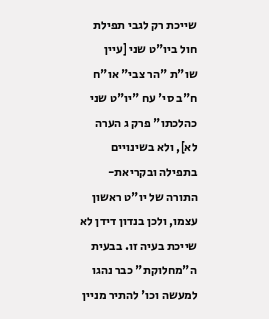שייכת רק לגבי תפילת חול ביו"ט שני [עיין שו"ת "הר צבי" או"ח ח"ב סי' עח "יו"ט שני כהלכתו" פרק ג הערה לא], ולא בשינויים בתפילה ובקריאת-התורה של יו"ט ראשון עצמו, ולכן בנדון דידן לא שייכת בעיה זו. בבעית ה"מחלוקת" כבר נהגו למעשה וכו' להתיר מניין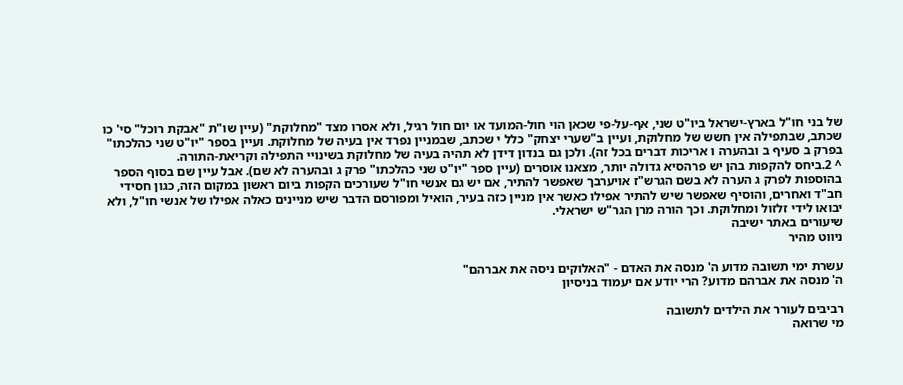של בני חו"ל בארץ-ישראל ביו"ט שני, אף-על-פי שכאן הוי חול-המועד או יום חול רגיל, ולא אסרו מצד "מחלוקת" (עיין שו"ת "אבקת רוכל" סי' כו שכתב, שבתפילה אין חשש של מחלוקת, ועיין ב"שערי יצחק" כלל י שכתב, שבמניין נפרד אין בעיה של מחלוקת. ועיין בספר "יו"ט שני כהלכתו" בפרק ב סעיף ב ובהערה ו אריכות דברים בכל זה). ולכן גם בנדון דידן לא תהיה בעיה של מחלוקת בשינויי התפילה וקריאת-התורה.
^ 2.ביחס להקפות בהן יש פרהסיא גדולה יותר, מצאנו אוסרים (עיין ספר "יו"ט שני כהלכתו" פרק ג ובהערה לא שם). אבל עיין שם בסוף הספר בהוספות לפרק ג הערה לא בשם הגרש"ז אויערבך שאפשר להתיר, אם יש גם אנשי חו"ל שעורכים הקפות ביום ראשון במקום הזה, כגון חסידי חב"ד ואחרים, והוסיף שאפשר שיש להתיר אפילו כאשר אין מניין כזה בעיר, הואיל ומפורסם הדבר שיש מניינים כאלה אפילו של אנשי חו"ל, ולא יבואו לידי זלזול ומחלוקת. וכך הורה מרן הגר"ש ישראלי.
שיעורים באתר ישיבה
ניווט מהיר

עשרת ימי תשובה מדוע ה' מנסה את האדם - "האלוקים ניסה את אברהם"
ה' מנסה את אברהם מדוע? הרי יודע אם יעמוד בניסיון

רביבים לעורר את הילדים לתשובה
מי שרואה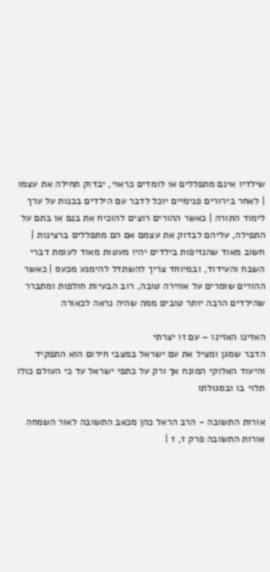שילדיו אינם מתפללים או לומדים כראוי, יבדוק תחילה את עצמו | לאחר בירורים פנימיים יוכל לדבר עם הילדים בכנות על ערך לימוד התורה | כאשר ההורים רוצים להוכיח את בנם או בתם על התפילה, עליהם לבדוק את עצמם אם הם מתפללים ברצינות | חשוב מאוד שהנזיפות בילדים יהיו מעטות מאוד לעומת דברי השבח והעידוד, ובמיוחד צריך להשתדל להימנע מכעס | כאשר ההורים שומרים על אווירה טובה, רוב הבעיות חולפות ומתברר שהילדים הרבה יותר טובים ממה שהיה נראה לכאורה

האזינו האזינו – עם זו יצרתי
הדבר שמגן ומציל את עם ישראל במצבי חירום הוא התפקיד והיעוד האלוקי המונח אך ורק על כתפי ישראל עד כי העולם כולו תלוי בו ובסגולתו

אורות התשובה - הרב הראל כהן מכאב התשובה לאור השמחה
אורות התשובה פרק ז, ז |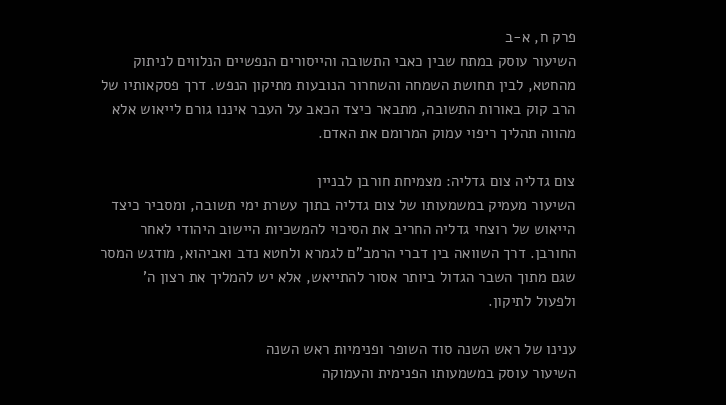פרק ח, א-ב
השיעור עוסק במתח שבין כאבי התשובה והייסורים הנפשיים הנלווים לניתוק מהחטא, לבין תחושת השמחה והשחרור הנובעות מתיקון הנפש. דרך פסקאותיו של הרב קוק באורות התשובה, מתבאר כיצד הכאב על העבר איננו גורם לייאוש אלא מהווה תהליך ריפוי עמוק המרומם את האדם.

צום גדליה צום גדליה: מצמיחת חורבן לבניין
השיעור מעמיק במשמעותו של צום גדליה בתוך עשרת ימי תשובה, ומסביר כיצד הייאוש של רוצחי גדליה החריב את הסיכוי להמשכיות היישוב היהודי לאחר החורבן. דרך השוואה בין דברי הרמב"ם לגמרא ולחטא נדב ואביהוא, מודגש המסר שגם מתוך השבר הגדול ביותר אסור להתייאש, אלא יש להמליך את רצון ה' ולפעול לתיקון.

ענינו של ראש השנה סוד השופר ופנימיות ראש השנה
השיעור עוסק במשמעותו הפנימית והעמוקה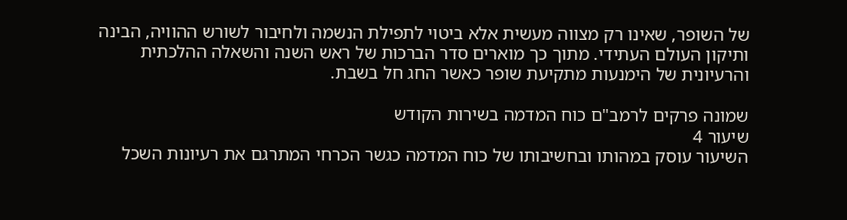של השופר, שאינו רק מצווה מעשית אלא ביטוי לתפילת הנשמה ולחיבור לשורש ההוויה, הבינה ותיקון העולם העתידי. מתוך כך מוארים סדר הברכות של ראש השנה והשאלה ההלכתית והרעיונית של הימנעות מתקיעת שופר כאשר החג חל בשבת.

שמונה פרקים לרמב"ם כוח המדמה בשירות הקודש
שיעור 4
השיעור עוסק במהותו ובחשיבותו של כוח המדמה כגשר הכרחי המתרגם את רעיונות השכל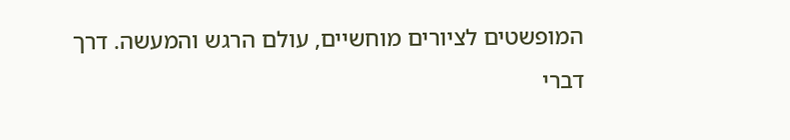המופשטים לציורים מוחשיים, עולם הרגש והמעשה. דרך דברי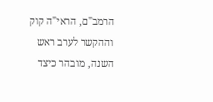הרמב"ם, הראי"ה קוק וההקשר לערב ראש השנה, מובהר כיצד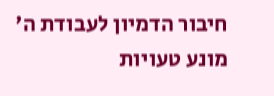חיבור הדמיון לעבודת ה' מונע טעויות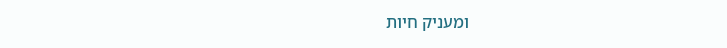ומעניק חיות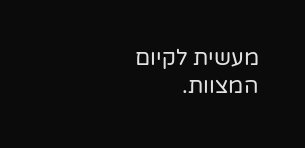מעשית לקיום המצוות.